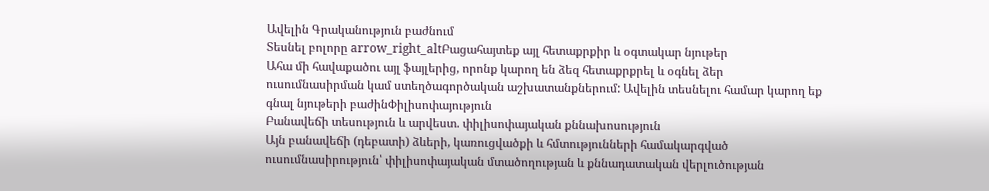Ավելին Գրականություն բաժնում
Տեսնել բոլորը arrow_right_altԲացահայտեք այլ հետաքրքիր և օգտակար նյութեր
Ահա մի հավաքածու այլ ֆայլերից, որոնք կարող են ձեզ հետաքրքրել և օգնել ձեր ուսումնասիրման կամ ստեղծագործական աշխատանքներում: Ավելին տեսնելու համար կարող եք գնալ նյութերի բաժինՓիլիսոփայություն
Բանավեճի տեսություն և արվեստ. փիլիսոփայական քննախոսություն
Այն բանավեճի (դեբատի) ձևերի, կառուցվածքի և հմտությունների համակարգված ուսումնասիրություն՝ փիլիսոփայական մտածողության և քննադատական վերլուծության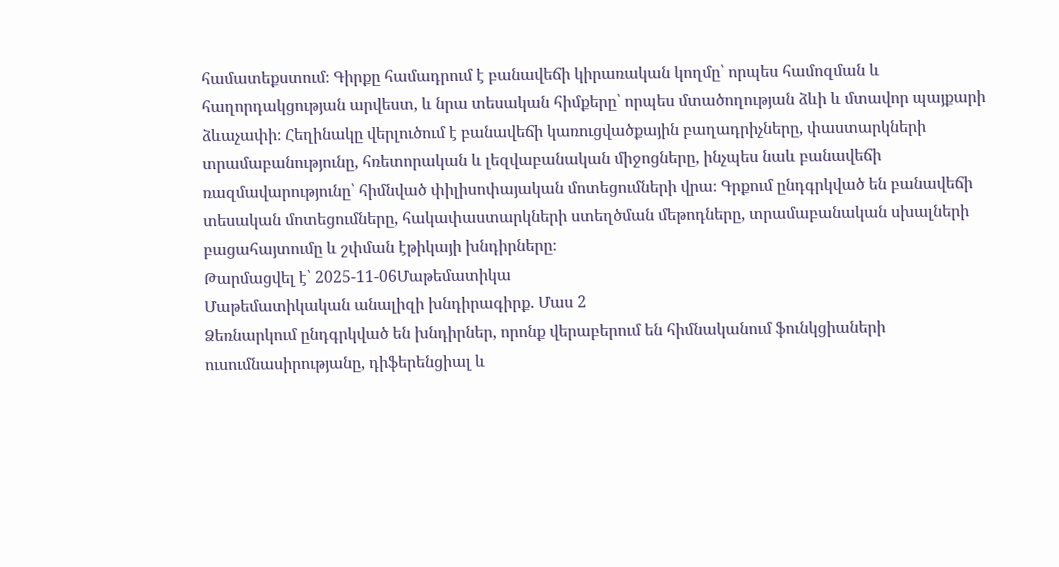համատեքստում։ Գիրքը համադրում է բանավեճի կիրառական կողմը՝ որպես համոզման և հաղորդակցության արվեստ, և նրա տեսական հիմքերը՝ որպես մտածողության ձևի և մտավոր պայքարի ձևաչափի։ Հեղինակը վերլուծում է բանավեճի կառուցվածքային բաղադրիչները, փաստարկների տրամաբանությունը, հռետորական և լեզվաբանական միջոցները, ինչպես նաև բանավեճի ռազմավարությունը՝ հիմնված փիլիսոփայական մոտեցումների վրա։ Գրքում ընդգրկված են բանավեճի տեսական մոտեցումները, հակափաստարկների ստեղծման մեթոդները, տրամաբանական սխալների բացահայտումը և շփման էթիկայի խնդիրները։
Թարմացվել է՝ 2025-11-06Մաթեմատիկա
Մաթեմատիկական անալիզի խնդիրագիրք. Մաս 2
Ձեռնարկում ընդգրկված են խնդիրներ, որոնք վերաբերում են հիմնականում ֆունկցիաների ուսումնասիրությանը, դիֆերենցիալ և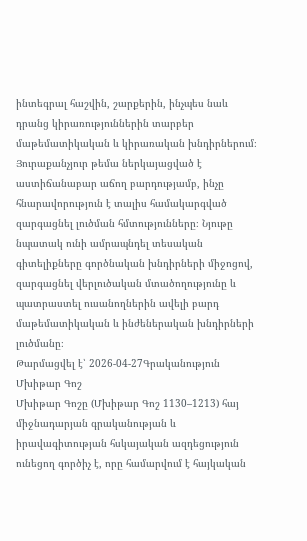ինտեգրալ հաշվին, շարքերին, ինչպես նաև դրանց կիրառություններին տարբեր մաթեմատիկական և կիրառական խնդիրներում։ Յուրաքանչյուր թեմա ներկայացված է աստիճանաբար աճող բարդությամբ, ինչը հնարավորություն է տալիս համակարգված զարգացնել լուծման հմտությունները։ Նյութը նպատակ ունի ամրապնդել տեսական գիտելիքները գործնական խնդիրների միջոցով, զարգացնել վերլուծական մտածողությունը և պատրաստել ուսանողներին ավելի բարդ մաթեմատիկական և ինժեներական խնդիրների լուծմանը։
Թարմացվել է՝ 2026-04-27Գրականություն
Մխիթար Գոշ
Մխիթար Գոշը (Մխիթար Գոշ 1130–1213) հայ միջնադարյան գրականության և իրավագիտության հսկայական ազդեցություն ունեցող գործիչ է, որը համարվում է հայկական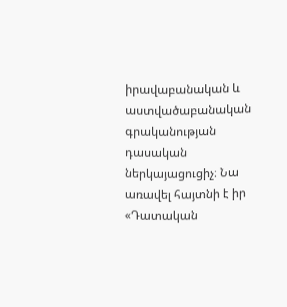իրավաբանական և աստվածաբանական գրականության դասական ներկայացուցիչ։ Նա առավել հայտնի է իր «Դատական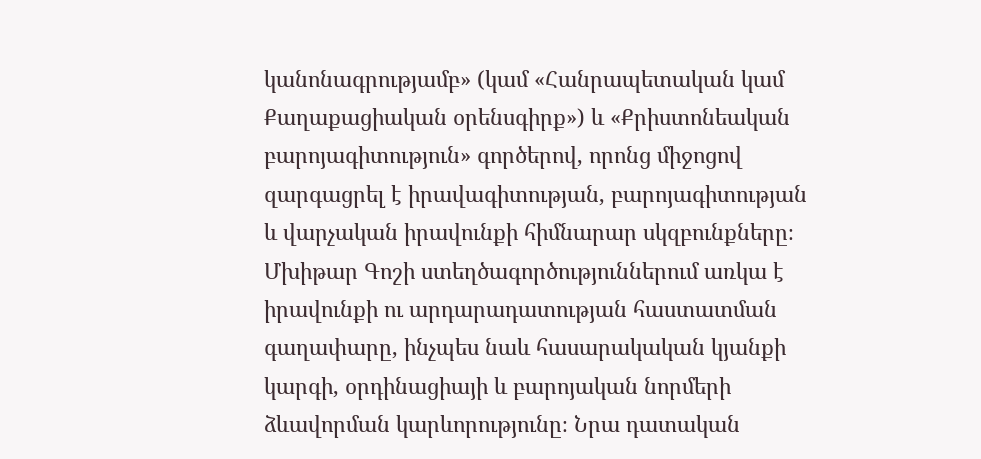կանոնագրությամբ» (կամ «Հանրապետական կամ Քաղաքացիական օրենսգիրք») և «Քրիստոնեական բարոյագիտություն» գործերով, որոնց միջոցով զարգացրել է իրավագիտության, բարոյագիտության և վարչական իրավունքի հիմնարար սկզբունքները։ Մխիթար Գոշի ստեղծագործություններում առկա է իրավունքի ու արդարադատության հաստատման գաղափարը, ինչպես նաև հասարակական կյանքի կարգի, օրդինացիայի և բարոյական նորմերի ձևավորման կարևորությունը։ Նրա դատական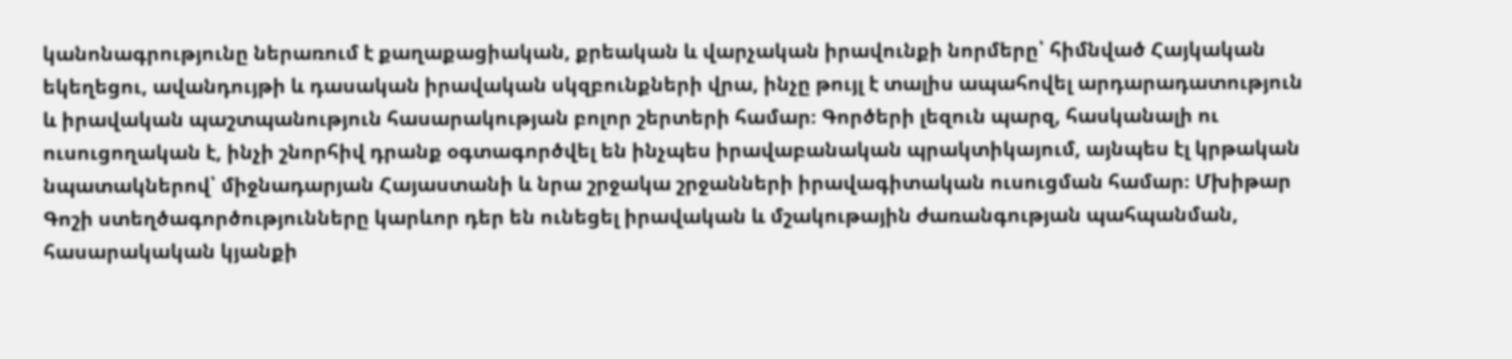կանոնագրությունը ներառում է քաղաքացիական, քրեական և վարչական իրավունքի նորմերը՝ հիմնված Հայկական եկեղեցու, ավանդույթի և դասական իրավական սկզբունքների վրա, ինչը թույլ է տալիս ապահովել արդարադատություն և իրավական պաշտպանություն հասարակության բոլոր շերտերի համար։ Գործերի լեզուն պարզ, հասկանալի ու ուսուցողական է, ինչի շնորհիվ դրանք օգտագործվել են ինչպես իրավաբանական պրակտիկայում, այնպես էլ կրթական նպատակներով՝ միջնադարյան Հայաստանի և նրա շրջակա շրջանների իրավագիտական ուսուցման համար։ Մխիթար Գոշի ստեղծագործությունները կարևոր դեր են ունեցել իրավական և մշակութային ժառանգության պահպանման, հասարակական կյանքի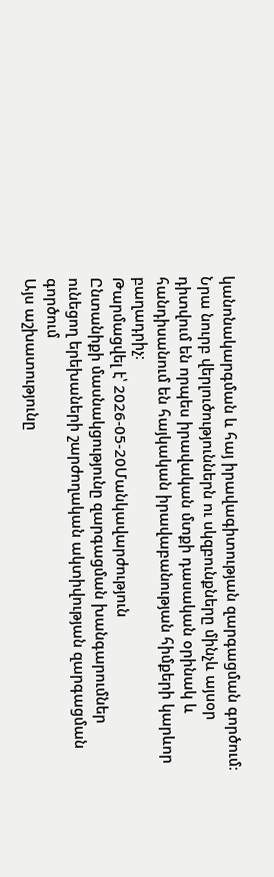կանոնակարգման և հայ իրավագիտության զարգացման գործում։ Նրա նուրբ վերլուծություններն ու սկզբունքները մինչև այսօր դիտվում են որպես իրավական մտքի դասական օրինակ և հանդիսանում են հայկական իրավաբանության հիմքերի կարևոր բաղադրիչ։
Թարմացվել է՝ 2026-05-20Մանկավարժություն
Ընտանիքի մասնակցությունը զարգացման խանգարումներ ունեցող երեխաների շարժողական ակտիվության զարգացման գործում
Այս աշխատությունը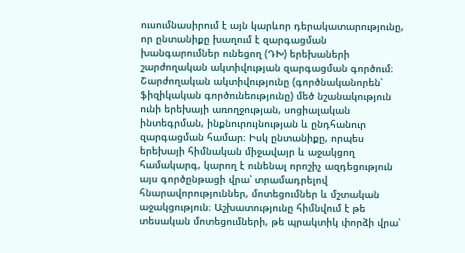ուսումնասիրում է այն կարևոր դերակատարությունը, որ ընտանիքը խաղում է զարգացման խանգարումներ ունեցող (ԴԽ) երեխաների շարժողական ակտիվության զարգացման գործում։ Շարժողական ակտիվությունը (գործնականորեն՝ ֆիզիկական գործունեությունը) մեծ նշանակություն ունի երեխայի առողջության, սոցիալական ինտեգրման, ինքնուրույնության և ընդհանուր զարգացման համար։ Իսկ ընտանիքը, որպես երեխայի հիմնական միջավայր և աջակցող համակարգ, կարող է ունենալ որոշիչ ազդեցություն այս գործընթացի վրա՝ տրամադրելով հնարավորություններ, մոտեցումներ և մշտական աջակցություն։ Աշխատությունը հիմնվում է թե տեսական մոտեցումների, թե պրակտիկ փորձի վրա՝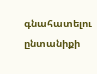գնահատելու ընտանիքի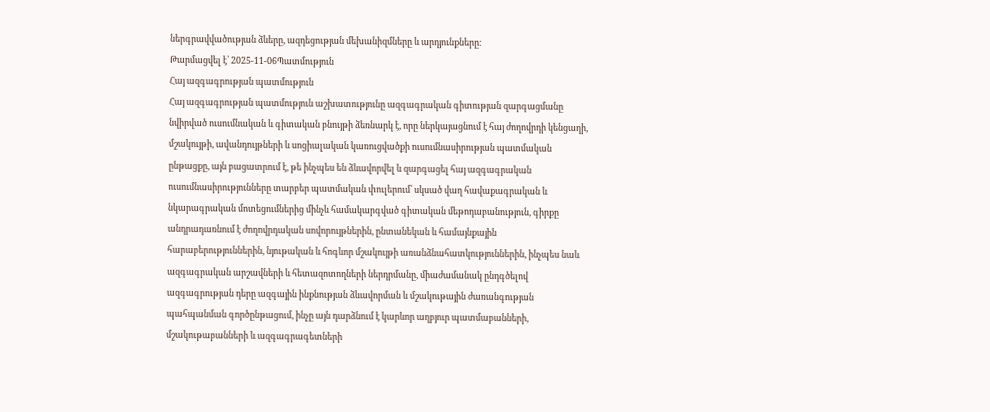ներգրավվածության ձևերը, ազդեցության մեխանիզմները և արդյունքները։
Թարմացվել է՝ 2025-11-06Պատմություն
Հայ ազգագրության պատմություն
Հայ ազգագրության պատմություն աշխատությունը ազգագրական գիտության զարգացմանը նվիրված ուսումնական և գիտական բնույթի ձեռնարկ է, որը ներկայացնում է հայ ժողովրդի կենցաղի, մշակույթի, ավանդույթների և սոցիալական կառուցվածքի ուսումնասիրության պատմական ընթացքը, այն բացատրում է, թե ինչպես են ձևավորվել և զարգացել հայ ազգագրական ուսումնասիրությունները տարբեր պատմական փուլերում՝ սկսած վաղ հավաքագրական և նկարագրական մոտեցումներից մինչև համակարգված գիտական մեթոդաբանություն, գիրքը անդրադառնում է ժողովրդական սովորույթներին, ընտանեկան և համայնքային հարաբերություններին, նյութական և հոգևոր մշակույթի առանձնահատկություններին, ինչպես նաև ազգագրական արշավների և հետազոտողների ներդրմանը, միաժամանակ ընդգծելով ազգագրության դերը ազգային ինքնության ձևավորման և մշակութային ժառանգության պահպանման գործընթացում, ինչը այն դարձնում է կարևոր աղբյուր պատմաբանների, մշակութաբանների և ազգագրագետների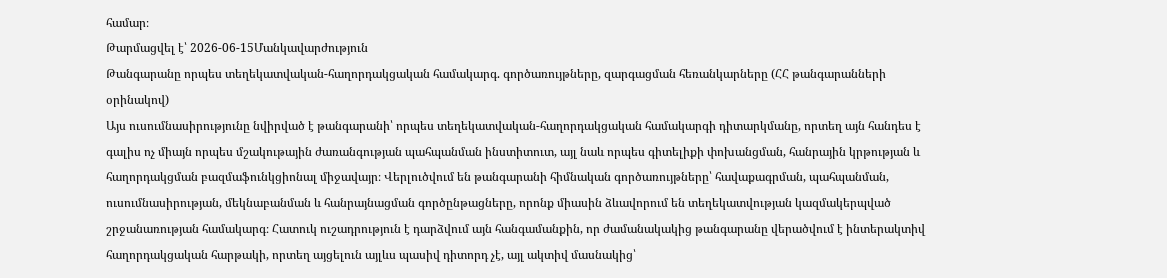համար։
Թարմացվել է՝ 2026-06-15Մանկավարժություն
Թանգարանը որպես տեղեկատվական-հաղորդակցական համակարգ. գործառույթները, զարգացման հեռանկարները (ՀՀ թանգարանների օրինակով)
Այս ուսումնասիրությունը նվիրված է թանգարանի՝ որպես տեղեկատվական-հաղորդակցական համակարգի դիտարկմանը, որտեղ այն հանդես է գալիս ոչ միայն որպես մշակութային ժառանգության պահպանման ինստիտուտ, այլ նաև որպես գիտելիքի փոխանցման, հանրային կրթության և հաղորդակցման բազմաֆունկցիոնալ միջավայր։ Վերլուծվում են թանգարանի հիմնական գործառույթները՝ հավաքագրման, պահպանման, ուսումնասիրության, մեկնաբանման և հանրայնացման գործընթացները, որոնք միասին ձևավորում են տեղեկատվության կազմակերպված շրջանառության համակարգ։ Հատուկ ուշադրություն է դարձվում այն հանգամանքին, որ ժամանակակից թանգարանը վերածվում է ինտերակտիվ հաղորդակցական հարթակի, որտեղ այցելուն այլևս պասիվ դիտորդ չէ, այլ ակտիվ մասնակից՝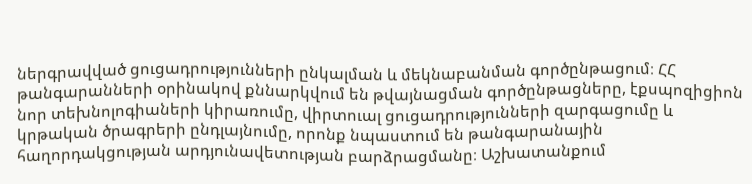ներգրավված ցուցադրությունների ընկալման և մեկնաբանման գործընթացում։ ՀՀ թանգարանների օրինակով քննարկվում են թվայնացման գործընթացները, էքսպոզիցիոն նոր տեխնոլոգիաների կիրառումը, վիրտուալ ցուցադրությունների զարգացումը և կրթական ծրագրերի ընդլայնումը, որոնք նպաստում են թանգարանային հաղորդակցության արդյունավետության բարձրացմանը։ Աշխատանքում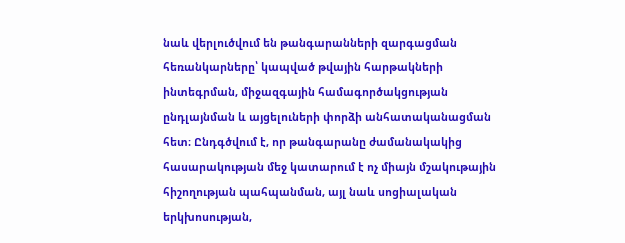նաև վերլուծվում են թանգարանների զարգացման հեռանկարները՝ կապված թվային հարթակների ինտեգրման, միջազգային համագործակցության ընդլայնման և այցելուների փորձի անհատականացման հետ։ Ընդգծվում է, որ թանգարանը ժամանակակից հասարակության մեջ կատարում է ոչ միայն մշակութային հիշողության պահպանման, այլ նաև սոցիալական երկխոսության,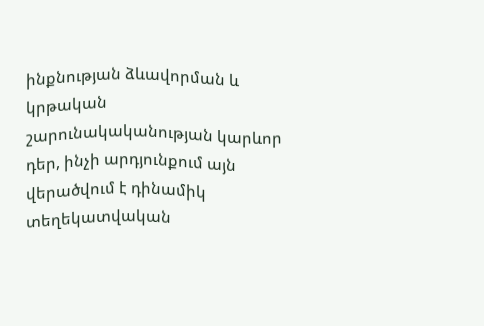ինքնության ձևավորման և կրթական շարունակականության կարևոր դեր, ինչի արդյունքում այն վերածվում է դինամիկ տեղեկատվական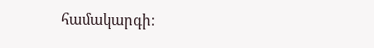համակարգի։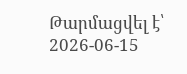Թարմացվել է՝ 2026-06-15